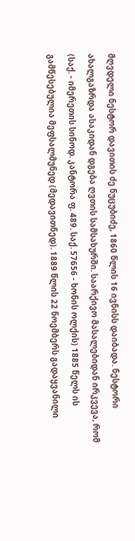მღვდელი ნესტორ დავითის ძე ნუცუბიძე, 1860 წლის 16 ივნისს დაიბადა. ნესტორი ახალგაზრდა ასაკიდან დგება ღვთის სამსახურში. საარქივო მასალებიდან ირკვევა, რომ (საქ. - იმერეთის სინოდ. კანტორა ფ. 489. საქ. 57656 - ხონის ოლქის) 1885 წელს ის გამწესებულია მეფსალმუნედ (მედავითნედ). 1889 წლის 22 ნოემბერს გადაყვანილი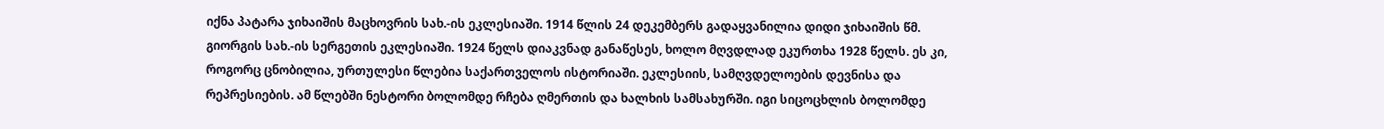იქნა პატარა ჯიხაიშის მაცხოვრის სახ.-ის ეკლესიაში. 1914 წლის 24 დეკემბერს გადაყვანილია დიდი ჯიხაიშის წმ. გიორგის სახ.-ის სერგეთის ეკლესიაში. 1924 წელს დიაკვნად განაწესეს, ხოლო მღვდლად ეკურთხა 1928 წელს. ეს კი, როგორც ცნობილია, ურთულესი წლებია საქართველოს ისტორიაში. ეკლესიის, სამღვდელოების დევნისა და რეპრესიების. ამ წლებში ნესტორი ბოლომდე რჩება ღმერთის და ხალხის სამსახურში. იგი სიცოცხლის ბოლომდე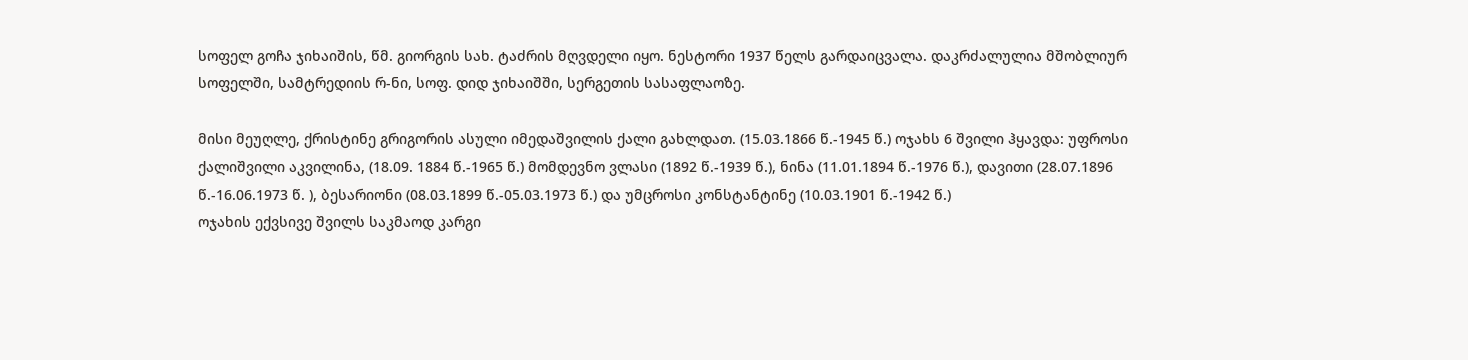სოფელ გოჩა ჯიხაიშის, წმ. გიორგის სახ. ტაძრის მღვდელი იყო. ნესტორი 1937 წელს გარდაიცვალა. დაკრძალულია მშობლიურ სოფელში, სამტრედიის რ-ნი, სოფ. დიდ ჯიხაიშში, სერგეთის სასაფლაოზე.

მისი მეუღლე, ქრისტინე გრიგორის ასული იმედაშვილის ქალი გახლდათ. (15.03.1866 წ.-1945 წ.) ოჯახს 6 შვილი ჰყავდა: უფროსი ქალიშვილი აკვილინა, (18.09. 1884 წ.-1965 წ.) მომდევნო ვლასი (1892 წ.-1939 წ.), ნინა (11.01.1894 წ.-1976 წ.), დავითი (28.07.1896 წ.-16.06.1973 წ. ), ბესარიონი (08.03.1899 წ.-05.03.1973 წ.) და უმცროსი კონსტანტინე (10.03.1901 წ.-1942 წ.)
ოჯახის ექვსივე შვილს საკმაოდ კარგი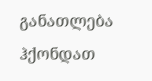განათლება ჰქონდათ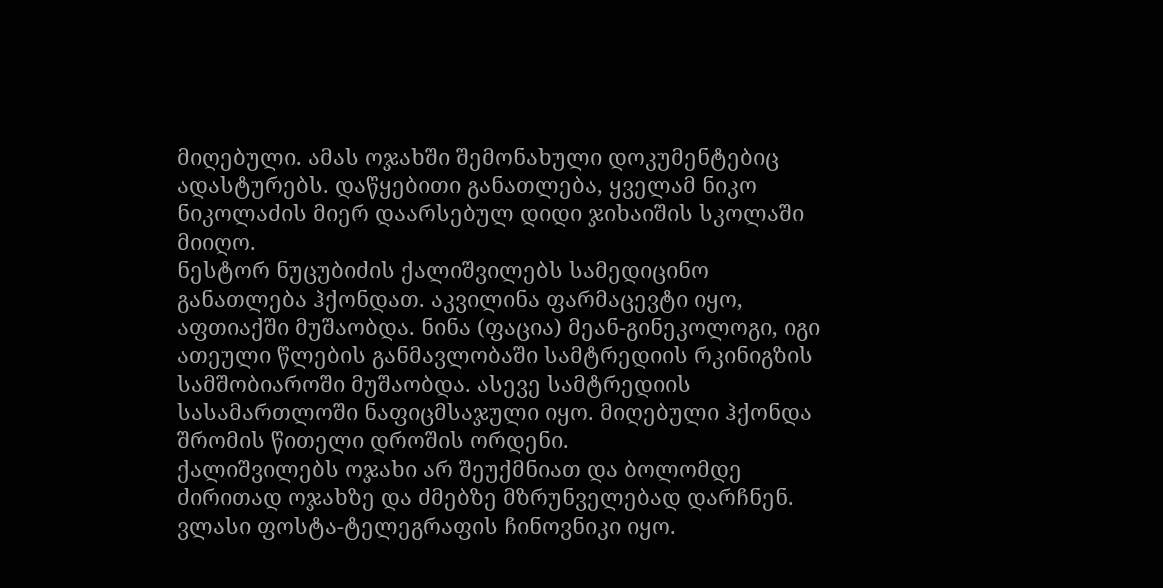მიღებული. ამას ოჯახში შემონახული დოკუმენტებიც ადასტურებს. დაწყებითი განათლება, ყველამ ნიკო ნიკოლაძის მიერ დაარსებულ დიდი ჯიხაიშის სკოლაში მიიღო.
ნესტორ ნუცუბიძის ქალიშვილებს სამედიცინო განათლება ჰქონდათ. აკვილინა ფარმაცევტი იყო, აფთიაქში მუშაობდა. ნინა (ფაცია) მეან-გინეკოლოგი, იგი ათეული წლების განმავლობაში სამტრედიის რკინიგზის სამშობიაროში მუშაობდა. ასევე სამტრედიის სასამართლოში ნაფიცმსაჯული იყო. მიღებული ჰქონდა შრომის წითელი დროშის ორდენი.
ქალიშვილებს ოჯახი არ შეუქმნიათ და ბოლომდე ძირითად ოჯახზე და ძმებზე მზრუნველებად დარჩნენ.
ვლასი ფოსტა-ტელეგრაფის ჩინოვნიკი იყო.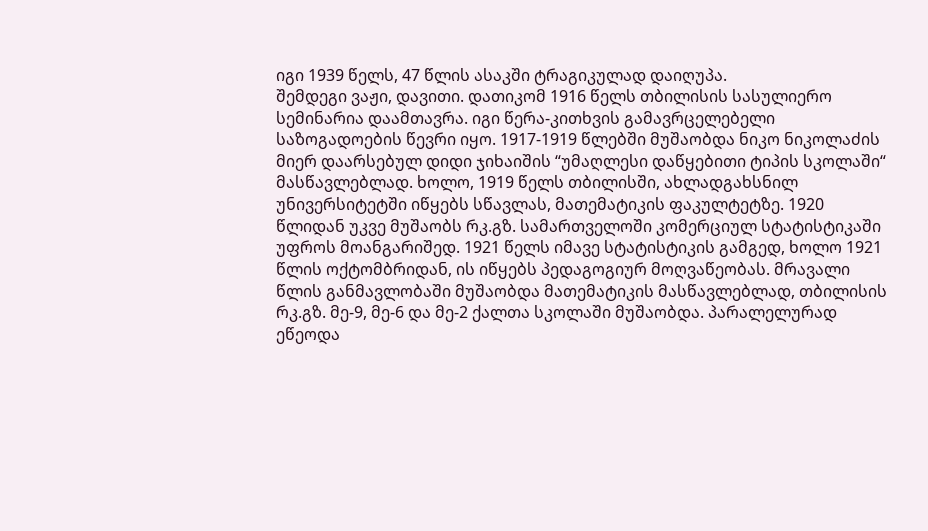იგი 1939 წელს, 47 წლის ასაკში ტრაგიკულად დაიღუპა.
შემდეგი ვაჟი, დავითი. დათიკომ 1916 წელს თბილისის სასულიერო სემინარია დაამთავრა. იგი წერა-კითხვის გამავრცელებელი საზოგადოების წევრი იყო. 1917-1919 წლებში მუშაობდა ნიკო ნიკოლაძის მიერ დაარსებულ დიდი ჯიხაიშის “უმაღლესი დაწყებითი ტიპის სკოლაში“ მასწავლებლად. ხოლო, 1919 წელს თბილისში, ახლადგახსნილ უნივერსიტეტში იწყებს სწავლას, მათემატიკის ფაკულტეტზე. 1920 წლიდან უკვე მუშაობს რკ.გზ. სამართველოში კომერციულ სტატისტიკაში უფროს მოანგარიშედ. 1921 წელს იმავე სტატისტიკის გამგედ, ხოლო 1921 წლის ოქტომბრიდან, ის იწყებს პედაგოგიურ მოღვაწეობას. მრავალი წლის განმავლობაში მუშაობდა მათემატიკის მასწავლებლად, თბილისის რკ.გზ. მე-9, მე-6 და მე-2 ქალთა სკოლაში მუშაობდა. პარალელურად ეწეოდა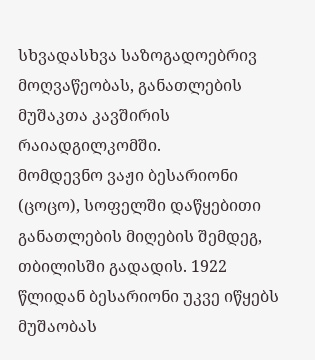სხვადასხვა საზოგადოებრივ მოღვაწეობას, განათლების მუშაკთა კავშირის რაიადგილკომში.
მომდევნო ვაჟი ბესარიონი (ცოცო), სოფელში დაწყებითი განათლების მიღების შემდეგ, თბილისში გადადის. 1922 წლიდან ბესარიონი უკვე იწყებს მუშაობას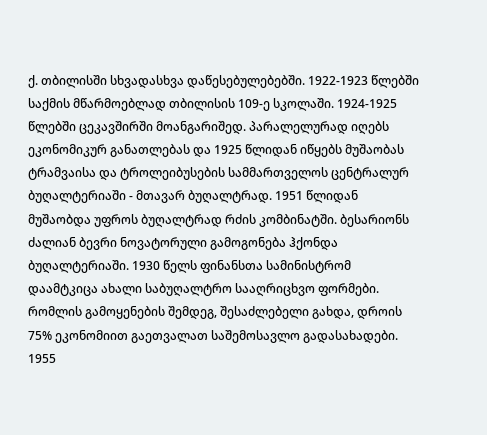ქ. თბილისში სხვადასხვა დაწესებულებებში. 1922-1923 წლებში საქმის მწარმოებლად თბილისის 109-ე სკოლაში. 1924-1925 წლებში ცეკავშირში მოანგარიშედ. პარალელურად იღებს ეკონომიკურ განათლებას და 1925 წლიდან იწყებს მუშაობას ტრამვაისა და ტროლეიბუსების სამმართველოს ცენტრალურ ბუღალტერიაში - მთავარ ბუღალტრად. 1951 წლიდან მუშაობდა უფროს ბუღალტრად რძის კომბინატში. ბესარიონს ძალიან ბევრი ნოვატორული გამოგონება ჰქონდა ბუღალტერიაში. 1930 წელს ფინანსთა სამინისტრომ დაამტკიცა ახალი საბუღალტრო სააღრიცხვო ფორმები. რომლის გამოყენების შემდეგ, შესაძლებელი გახდა, დროის 75% ეკონომიით გაეთვალათ საშემოსავლო გადასახადები. 1955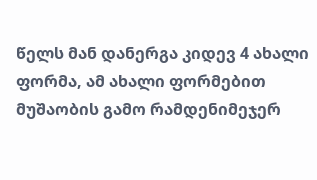წელს მან დანერგა კიდევ 4 ახალი ფორმა, ამ ახალი ფორმებით მუშაობის გამო რამდენიმეჯერ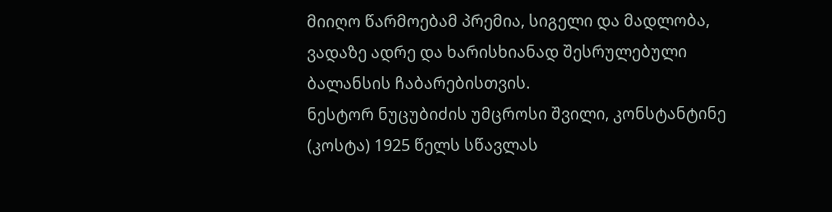მიიღო წარმოებამ პრემია, სიგელი და მადლობა, ვადაზე ადრე და ხარისხიანად შესრულებული ბალანსის ჩაბარებისთვის.
ნესტორ ნუცუბიძის უმცროსი შვილი, კონსტანტინე (კოსტა) 1925 წელს სწავლას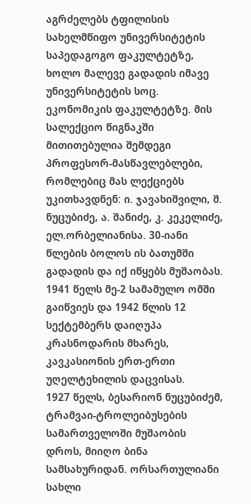აგრძელებს ტფილისის სახელმწიფო უნივერსიტეტის საპედაგოგო ფაკულტეტზე, ხოლო მალევე გადადის იმავე უნივერსიტეტის სოც. ეკონომიკის ფაკულტეტზე. მის სალექციო წიგნაკში მითითებულია შემდეგი პროფესორ-მასწავლებლები, რომლებიც მას ლექციებს უკითხავდნენ: ი. ჯავახიშვილი, შ. ნუცუბიძე, ა. შანიძე, კ. კეკელიძე, ელ.ორბელიანისა. 30-იანი წლების ბოლოს ის ბათუმში გადადის და იქ იწყებს მუშაობას. 1941 წელს მე-2 სამამულო ომში გაიწვიეს და 1942 წლის 12 სექტემბერს დაიღუპა კრასნოდარის მხარეს, კავკასიონის ერთ-ერთი უღელტეხილის დაცვისას.
1927 წელს, ბესარიონ ნუცუბიძემ, ტრამვაი-ტროლეიბუსების სამართველოში მუშაობის დროს, მიიღო ბინა სამსახურიდან. ორსართულიანი სახლი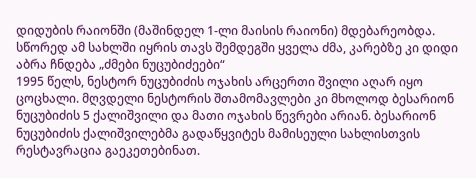დიდუბის რაიონში (მაშინდელ 1-ლი მაისის რაიონი) მდებარეობდა. სწორედ ამ სახლში იყრის თავს შემდეგში ყველა ძმა, კარებზე კი დიდი აბრა ჩნდება „ძმები ნუცუბიძეები“
1995 წელს, ნესტორ ნუცუბიძის ოჯახის არცერთი შვილი აღარ იყო ცოცხალი. მღვდელი ნესტორის შთამომავლები კი მხოლოდ ბესარიონ ნუცუბიძის 5 ქალიშვილი და მათი ოჯახის წევრები არიან. ბესარიონ ნუცუბიძის ქალიშვილებმა გადაწყვიტეს მამისეული სახლისთვის რესტავრაცია გაეკეთებინათ.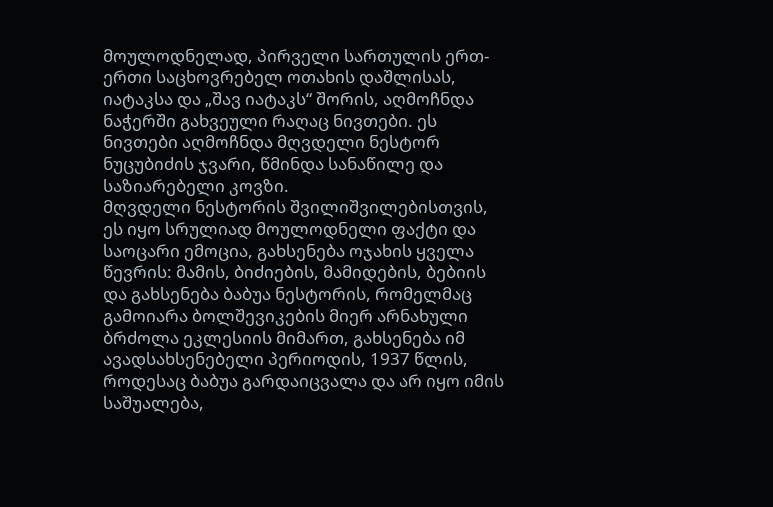მოულოდნელად, პირველი სართულის ერთ-ერთი საცხოვრებელ ოთახის დაშლისას, იატაკსა და „შავ იატაკს“ შორის, აღმოჩნდა ნაჭერში გახვეული რაღაც ნივთები. ეს ნივთები აღმოჩნდა მღვდელი ნესტორ ნუცუბიძის ჯვარი, წმინდა სანაწილე და საზიარებელი კოვზი.
მღვდელი ნესტორის შვილიშვილებისთვის, ეს იყო სრულიად მოულოდნელი ფაქტი და საოცარი ემოცია, გახსენება ოჯახის ყველა წევრის: მამის, ბიძიების, მამიდების, ბებიის და გახსენება ბაბუა ნესტორის, რომელმაც გამოიარა ბოლშევიკების მიერ არნახული ბრძოლა ეკლესიის მიმართ, გახსენება იმ ავადსახსენებელი პერიოდის, 1937 წლის, როდესაც ბაბუა გარდაიცვალა და არ იყო იმის საშუალება,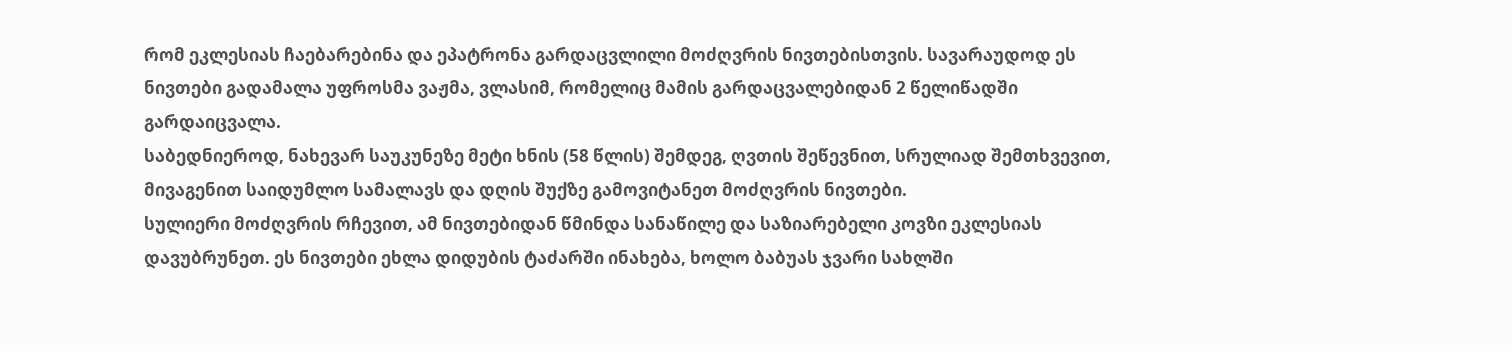რომ ეკლესიას ჩაებარებინა და ეპატრონა გარდაცვლილი მოძღვრის ნივთებისთვის. სავარაუდოდ ეს ნივთები გადამალა უფროსმა ვაჟმა, ვლასიმ, რომელიც მამის გარდაცვალებიდან 2 წელიწადში გარდაიცვალა.
საბედნიეროდ, ნახევარ საუკუნეზე მეტი ხნის (58 წლის) შემდეგ, ღვთის შეწევნით, სრულიად შემთხვევით, მივაგენით საიდუმლო სამალავს და დღის შუქზე გამოვიტანეთ მოძღვრის ნივთები.
სულიერი მოძღვრის რჩევით, ამ ნივთებიდან წმინდა სანაწილე და საზიარებელი კოვზი ეკლესიას დავუბრუნეთ. ეს ნივთები ეხლა დიდუბის ტაძარში ინახება, ხოლო ბაბუას ჯვარი სახლში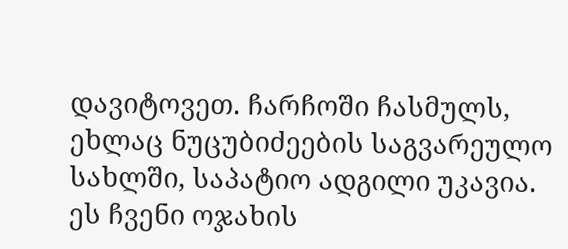დავიტოვეთ. ჩარჩოში ჩასმულს, ეხლაც ნუცუბიძეების საგვარეულო სახლში, საპატიო ადგილი უკავია.
ეს ჩვენი ოჯახის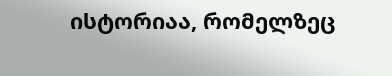ისტორიაა, რომელზეც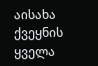აისახა ქვეყნის ყველა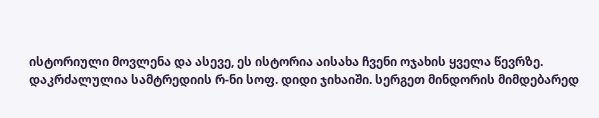ისტორიული მოვლენა და ასევე, ეს ისტორია აისახა ჩვენი ოჯახის ყველა წევრზე.
დაკრძალულია სამტრედიის რ-ნი სოფ. დიდი ჯიხაიში. სერგეთ მინდორის მიმდებარედ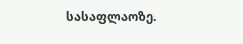სასაფლაოზე.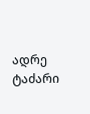ადრე ტაძარი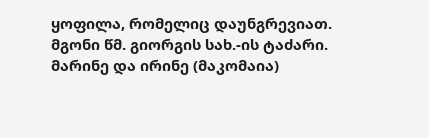ყოფილა, რომელიც დაუნგრევიათ. მგონი წმ. გიორგის სახ.-ის ტაძარი.
მარინე და ირინე (მაკომაია)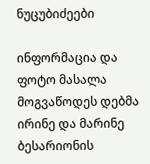ნუცუბიძეები

ინფორმაცია და ფოტო მასალა მოგვაწოდეს დებმა ირინე და მარინე ბესარიონის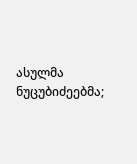ასულმა ნუცუბიძეებმა;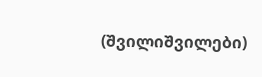(შვილიშვილები)